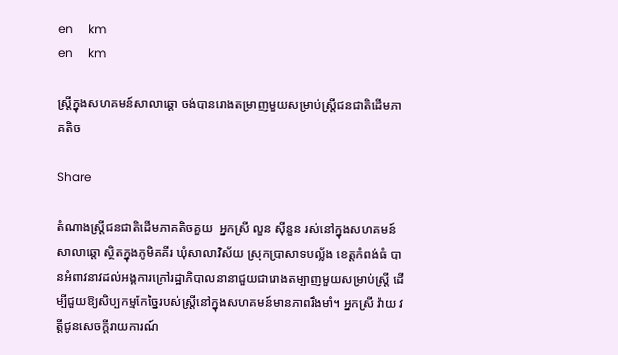en     km
en     km

ស្រ្តីក្នុងសហគមន៍សាលាឆ្តោ ចង់បានរោងតម្រាញមួយសម្រាប់ស្រ្តីជនជាតិដើមភាគតិច

Share

តំណាងស្រ្តីជនជាតិដើមភាគតិចគួយ  អ្នកស្រី លួន ស៊ីនួន រស់នៅក្នុងសហគមន៍សាលាឆ្តោ ស្ថិតក្នុងភូមិគគីរ ឃុំសាលាវិស័យ ស្រុកប្រាសាទបល្ល័ង ខេត្តកំពង់ធំ បានអំពាវនាវដល់អង្គការក្រៅរដ្ឋាភិបាលនានាជួយជារោងតម្បាញមួយសម្រាប់ស្រ្តី ដើម្បីជួយឱ្យសិប្បកម្មកែច្នៃរបស់ស្រ្តីនៅក្នុងសហគមន៍មានភាពរឹងមាំ។ អ្នកស្រី វ៉ាយ វត្តីជូនសេចក្តីរាយការណ៍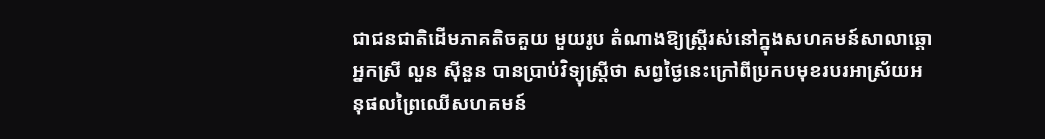ជាជនជាតិដើមភាគតិចគួយ មួយរូប តំណាងឱ្យស្រ្តីរស់នៅក្នុងសហគមន៍សាលាឆ្តោ អ្នកស្រី លួន ស៊ីនួន បានប្រាប់វិទ្យុស្រ្តីថា សព្វថ្ងៃនេះក្រៅពីប្រកបមុខរបរអាស្រ័យអនុផលព្រៃឈើសហគមន៍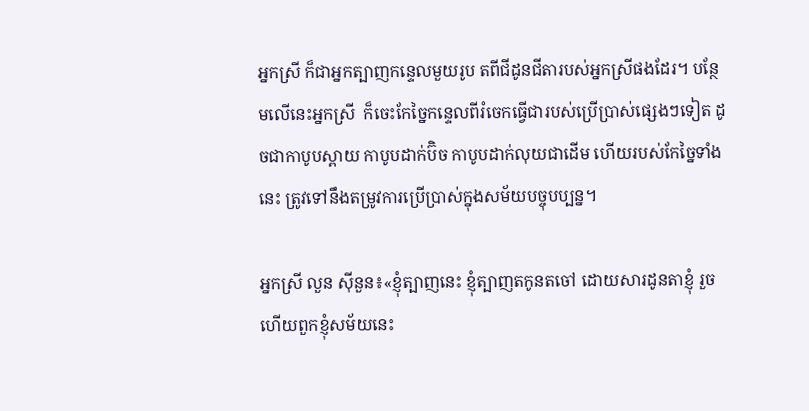អ្នកស្រី ក៏ជាអ្នកត្បាញកន្ទេលមួយរូប តពីជីដូនជីតារបស់អ្នកស្រីផងដែរ។ បន្ថែមលើនេះអ្នកស្រី  ក៏ចេះកែច្នៃកន្ទេលពីរំចេកធ្វើជារបស់ប្រើប្រាស់ផ្សេងៗទៀត ដូចជាកាបូបស្ពាយ កាបូបដាក់ប៊ិច កាបូបដាក់លុយជាដើម ហើយរបស់កែច្នៃទាំងនេះ ត្រូវទៅនឹងតម្រូវការប្រើប្រាស់ក្នុងសម័យបច្ចុបប្បន្ន។

អ្នកស្រី លួន ស៊ីនួន៖«ខ្ញុំត្បាញនេះ ខ្ញុំត្បាញតកូនតចៅ ដោយសារដូនតាខ្ញុំ រួចហើយពួកខ្ញុំសម័យនេះ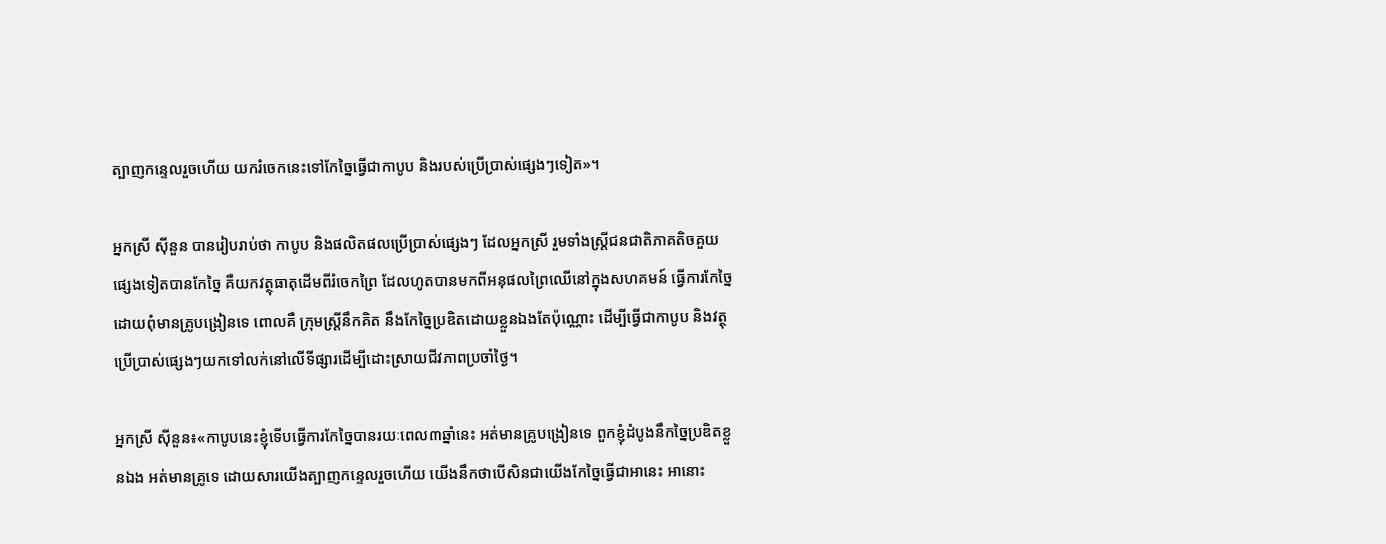ត្បាញកន្ទេលរួចហើយ យករំចេកនេះទៅកែច្នៃធ្វើជាកាបូប និងរបស់ប្រើប្រាស់ផ្សេងៗទៀត»។

អ្នកស្រី ស៊ីនួន បានរៀបរាប់ថា កាបូប និងផលិតផលប្រើប្រាស់ផ្សេងៗ ដែលអ្នកស្រី រួមទាំងស្រ្តីជនជាតិភាគតិចគួយផ្សេងទៀតបានកែច្នៃ គឺយកវត្ថុធាតុដើមពីរំចេកព្រៃ ដែលហូតបានមកពីអនុផលព្រៃឈើនៅក្នុងសហគមន៍ ធ្វើការកែច្នៃ ដោយពុំមានគ្រូបង្រៀនទេ ពោលគឺ ក្រុមស្រ្តីនឹកគិត នឹងកែច្នៃប្រឌិតដោយខ្លួនឯងតែប៉ុណ្ណោះ ដើម្បីធ្វើជាកាបូប និងវត្ថុប្រើប្រាស់ផ្សេងៗយកទៅលក់នៅលើទីផ្សារដើម្បីដោះស្រាយជីវភាពប្រចាំថ្ងៃ។

អ្នកស្រី ស៊ីនួន៖«កាបូបនេះខ្ញុំទើបធ្វើការកែច្នៃបានរយៈពេល៣ឆ្នាំនេះ អត់មានគ្រូបង្រៀនទេ ពួកខ្ញុំដំបូងនឹកច្នៃប្រឌិតខ្លួនឯង អត់មានគ្រូទេ ដោយសារយើងត្បាញកន្ទេលរួចហើយ យើងនឹកថាបើសិនជាយើងកែច្នៃធ្វើជាអានេះ អានោះ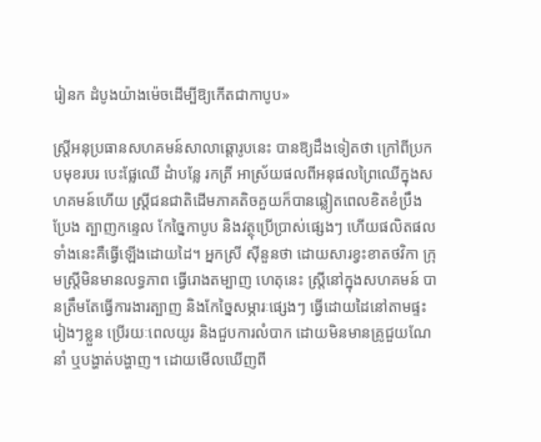រៀនក ដំបូងយ៉ាងម៉េចដើម្បីឱ្យកើតជាកាបូប»

ស្រ្តីអនុប្រធានសហគមន៍សាលាឆ្តោរូបនេះ បានឱ្យដឹងទៀតថា ក្រៅពីប្រកបមុខរបរ បេះផ្លែឈើ ដំាបន្លែ រកត្រី អាស្រ័យផលពីអនុផលព្រៃឈើក្នុងសហគមន៍ហើយ ស្រ្តីជនជាតិដើមភាគតិចគួយក៏បានឆ្លៀតពេលខិតខំប្រឹងប្រែង ត្បាញកន្ទេល កែច្នៃកាបូប និងវត្ថុប្រើប្រាស់ផ្សេងៗ ហើយផលិតផលទាំងនេះគឺធ្វើឡើងដោយដៃ។ អ្នកស្រី ស៊ីនួនថា ដោយសារខ្វះខាតថវិកា ក្រុមស្រ្តីមិនមានលទ្ធភាព ធ្វើរោងតម្បាញ ហេតុនេះ ស្រ្តីនៅក្នុងសហគមន៍ បានត្រឹមតែធ្វើការងារត្បាញ និងកែច្នៃសម្ភារៈផ្សេងៗ ធ្វើដោយដៃនៅតាមផ្ទះរៀងៗខ្លួន ប្រើរយៈពេលយូរ និងជួបការលំបាក ដោយមិនមានគ្រូជួយណែនាំ ឬបង្ហាត់បង្ហាញ។ ដោយមើលឃើញពី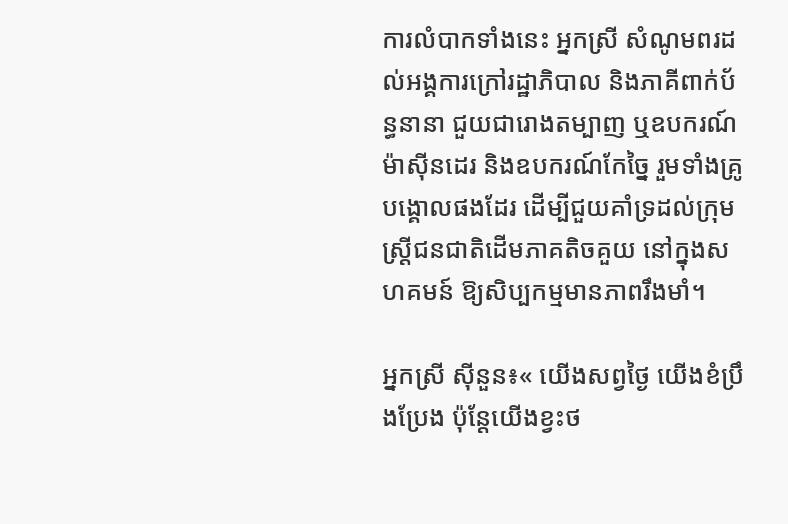ការលំបាកទាំងនេះ អ្នកស្រី សំណូមពរដល់អង្គការក្រៅរដ្ឋាភិបាល និងភាគីពាក់ប័ន្ធនានា ជួយជារោងតម្បាញ ឬឧបករណ៍ ម៉ាស៊ីនដេរ និងឧបករណ៍កែច្នៃ រួមទាំងគ្រូបង្គោលផងដែរ ដើម្បីជួយគាំទ្រដល់ក្រុមស្រ្តីជនជាតិដើមភាគតិចគួយ នៅក្នុងសហគមន៍ ឱ្យសិប្បកម្មមានភាពរឹងមាំ។

អ្នកស្រី ស៊ីនួន៖« យើងសព្វថ្ងៃ យើងខំប្រឹងប្រែង ប៉ុន្តែយើងខ្វះថ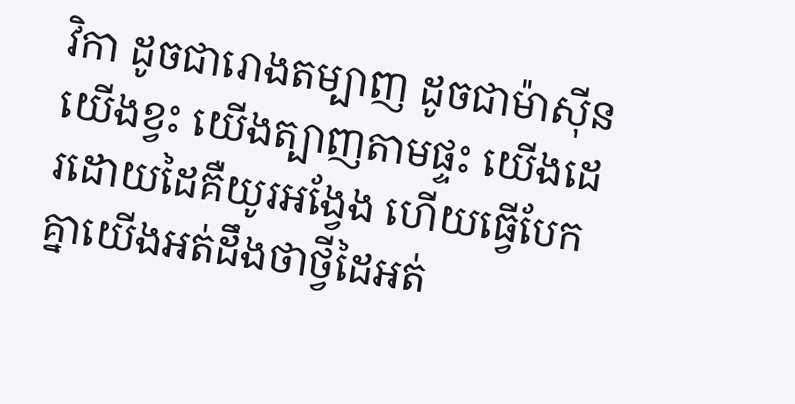វិកា ដូចជារោងតម្បាញ ដូចជាម៉ាស៊ីន យើងខ្វះ យើងត្បាញតាមផ្ទះ យើងដេរដោយដៃគឺយូរអង្វែង ហើយធ្វើបែកគ្នាយើងអត់ដឹងថាថ្វីដៃអត់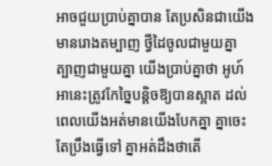អាចជួយប្រាប់គ្នាបាន តែប្រសិនជាយើងមានរោងតម្បាញ ថ្វីដៃចូលជាមួយគ្នា ត្បាញជាមួយគ្នា យើងប្រាប់គ្នាថា អូហ៍អានេះត្រូវកែច្នៃបន្តិចឱ្យបានស្អាត ដល់ពេលយើងអត់មានយើងបែកគ្នា គ្នាចេះតែប្រឹងធ្វើទៅ គ្នាអត់ដឹងថាតើ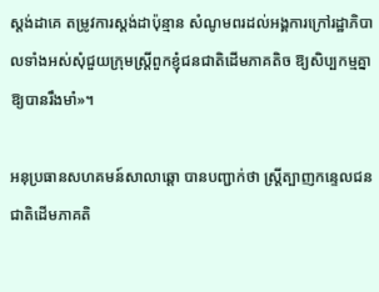ស្តង់ដាគេ តម្រូវការស្តង់ដាប៉ុន្មាន សំណូមពរដល់អង្គការក្រៅរដ្ឋាភិបាលទាំងអស់សុំជួយក្រុមស្រ្តីពួកខ្ញុំជនជាតិដើមភាគតិច ឱ្យសិប្បកម្មគ្នាឱ្យបានរឹងមាំ»។

អនុប្រធានសហគមន៍សាលាឆ្តោ បានបញ្ជាក់ថា ស្រ្តីត្បាញកន្ទេលជនជាតិដើមភាគតិ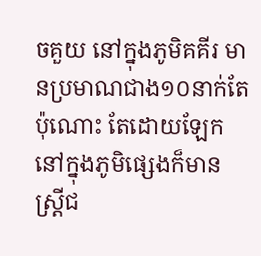ចគួយ នៅក្នុងភូមិគគីរ មានប្រមាណជាង១០នាក់តែប៉ុណោះ តែដោយឡែកនៅក្នុងភូមិផ្សេងក៏មានស្រ្តីជ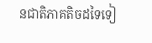នជាតិភាគតិចដទៃទៀ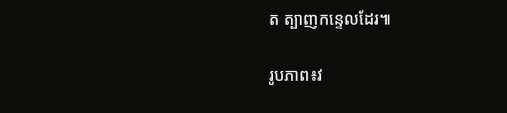ត ត្បាញកន្ទេលដែរ៕

រូបភាព៖វ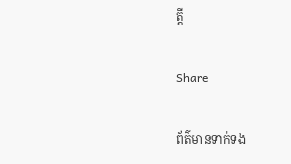ត្តី

Share

ព័ត៌មានទាក់ទង